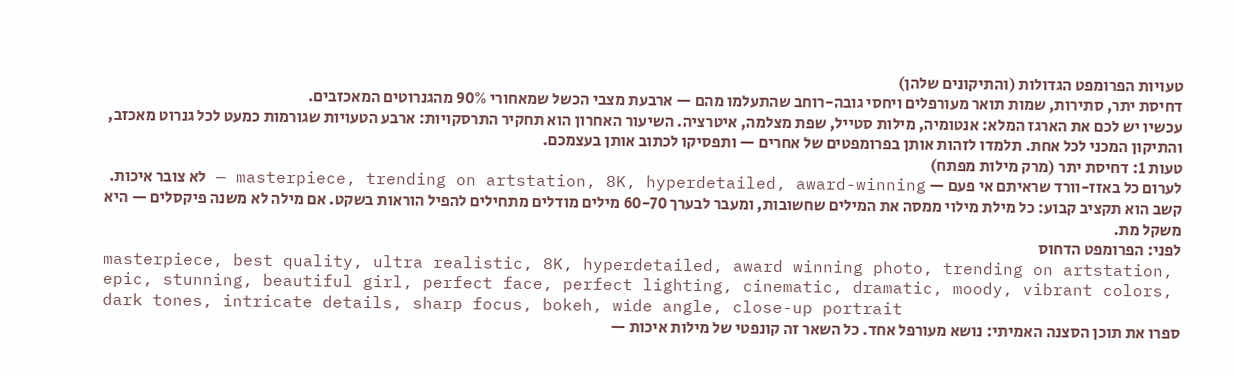טעויות הפרומפט הגדולות (והתיקונים שלהן)
דחיסת יתר, סתירות, שמות תואר מעורפלים ויחסי גובה-רוחב שהתעלמו מהם — ארבעת מצבי הכשל שמאחורי 90% מהגנרוטים המאכזבים.
עכשיו יש לכם את הארגז המלא: אנטומיה, מילות סטייל, שפת מצלמה, איטרציה. השיעור האחרון הוא תחקיר התרסקויות: ארבע הטעויות שגורמות כמעט לכל גנרוט מאכזב, והתיקון המכני לכל אחת. תלמדו לזהות אותן בפרומפטים של אחרים — ותפסיקו לכתוב אותן בעצמכם.
טעות 1: דחיסת יתר (מרק מילות מפתח)
לערום כל באזז-וורד שראיתם אי פעם — masterpiece, trending on artstation, 8K, hyperdetailed, award-winning — לא צובר איכות. קשב הוא תקציב קבוע: כל מילת מילוי ממסה את המילים שחשובות, ומעבר לבערך 60-70 מילים מודלים מתחילים להפיל הוראות בשקט. אם מילה לא משנה פיקסלים — היא משקל מת.
לפני: הפרומפט הדחוס
masterpiece, best quality, ultra realistic, 8K, hyperdetailed, award winning photo, trending on artstation, epic, stunning, beautiful girl, perfect face, perfect lighting, cinematic, dramatic, moody, vibrant colors, dark tones, intricate details, sharp focus, bokeh, wide angle, close-up portrait
ספרו את תוכן הסצנה האמיתי: נושא מעורפל אחד. כל השאר זה קונפטי של מילות איכות —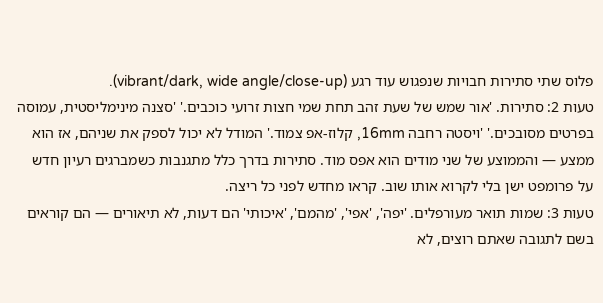פלוס שתי סתירות חבויות שנפגוש עוד רגע (vibrant/dark, wide angle/close-up).
טעות 2: סתירות. 'אור שמש של שעת זהב תחת שמי חצות זרועי כוכבים.' 'סצנה מינימליסטית, עמוסה בפרטים מסובכים.' 'ויסטה רחבה 16mm, קלוז-אפ צמוד.' המודל לא יכול לספק את שניהם, אז הוא ממצע — והממוצע של שני מודים הוא אפס מוד. סתירות בדרך כלל מתגנבות כשמברגים רעיון חדש על פרומפט ישן בלי לקרוא אותו שוב. קראו מחדש לפני כל ריצה.
טעות 3: שמות תואר מעורפלים. 'יפה', 'אפי', 'מהמם', 'איכותי' הם דעות, לא תיאורים — הם קוראים בשם לתגובה שאתם רוצים, לא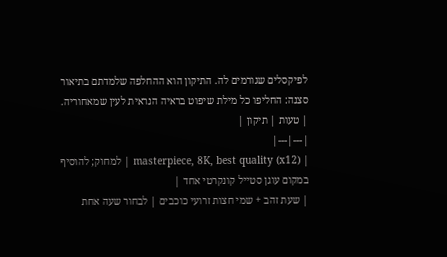לפיקסלים שגורמים לה. התיקון הוא ההחלפה שלמדתם בתיאור סצנה: החליפו כל מילת שיפוט בראיה הנראית לעין שמאחוריה.
| טעות | תיקון |
|---|---|
| masterpiece, 8K, best quality (x12) | למחוק; להוסיף במקום עוגן סטייל קונקרטי אחד |
| שעת זהב + שמי חצות זרועי כוכבים | לבחור שעה אחת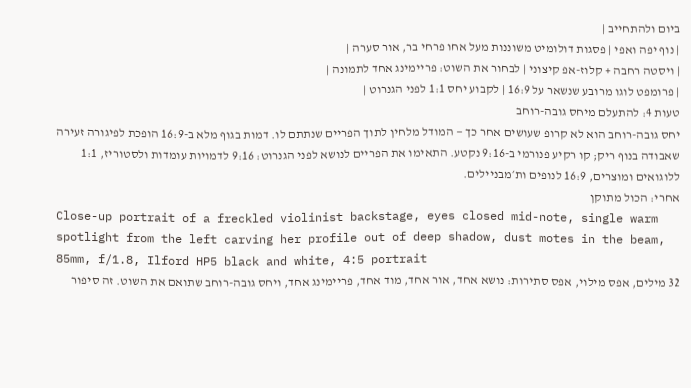ביום ולהתחייב |
| נוף יפה ואפי | פסגות דולומיט משוננות מעל אחו פרחי בר, אור סערה |
| ויסטה רחבה + קלוז-אפ קיצוני | לבחור את השוט: פריימינג אחד לתמונה |
| פרומפט לוגו מרובע שנשאר על 16:9 | לקבוע יחס 1:1 לפני הגנרוט |
טעות 4: להתעלם מיחס גובה-רוחב
יחס גובה-רוחב הוא לא קרופ שעושים אחר כך — המודל מלחין לתוך הפריים שנתתם לו. דמות בגוף מלא ב-16:9 הופכת לפיגורה זעירה שאבודה בנוף ריק; קו רקיע פנורמי ב-9:16 נקטע. התאימו את הפריים לנושא לפני הגנרוט: 9:16 לדמויות עומדות ולסטוריז, 1:1 ללוגואים ומוצרים, 16:9 לנופים ות׳מבניילים.
אחרי: הכול מתוקן
Close-up portrait of a freckled violinist backstage, eyes closed mid-note, single warm spotlight from the left carving her profile out of deep shadow, dust motes in the beam, 85mm, f/1.8, Ilford HP5 black and white, 4:5 portrait
32 מילים, אפס מילוי, אפס סתירות: נושא אחד, אור אחד, מוד אחד, פריימינג אחד, ויחס גובה-רוחב שתואם את השוט. זה סיפור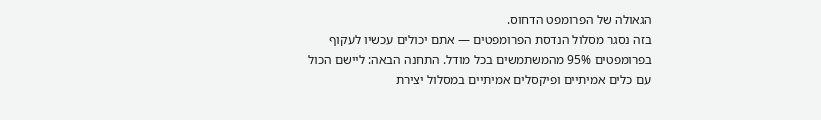הגאולה של הפרומפט הדחוס.
בזה נסגר מסלול הנדסת הפרומפטים — אתם יכולים עכשיו לעקוף בפרומפטים 95% מהמשתמשים בכל מודל. התחנה הבאה: ליישם הכול עם כלים אמיתיים ופיקסלים אמיתיים במסלול יצירת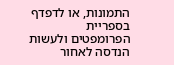התמונות, או לדפדף בספריית הפרומפטים ולעשות הנדסה לאחור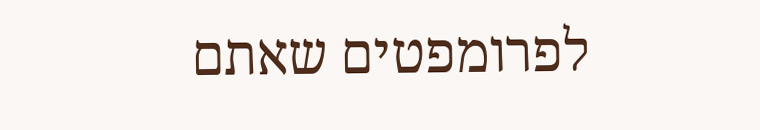לפרומפטים שאתם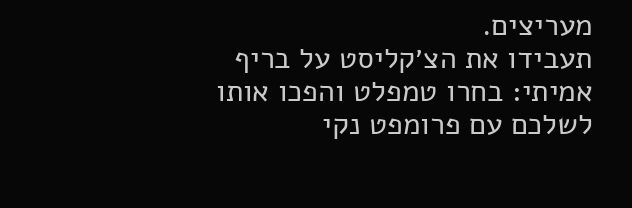מעריצים.
תעבידו את הצ׳קליסט על בריף אמיתי: בחרו טמפלט והפכו אותו לשלכם עם פרומפט נקי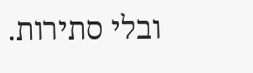ובלי סתירות.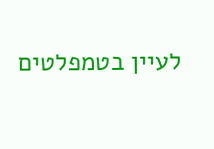לעיין בטמפלטים